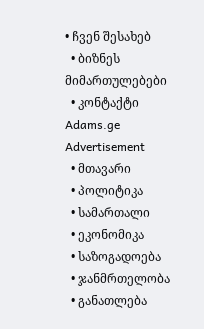• ჩვენ შესახებ
  • ბიზნეს მიმართულებები
  • კონტაქტი
Adams.ge
Advertisement
  • მთავარი
  • პოლიტიკა
  • სამართალი
  • ეკონომიკა
  • საზოგადოება
  • ჯანმრთელობა
  • განათლება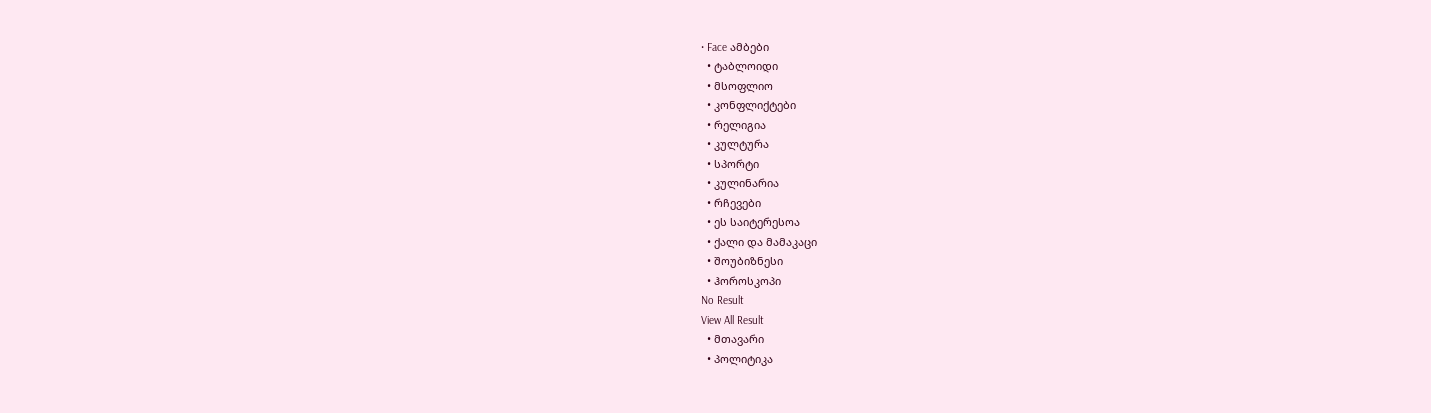• Face ამბები
  • ტაბლოიდი
  • მსოფლიო
  • კონფლიქტები
  • რელიგია
  • კულტურა
  • სპორტი
  • კულინარია
  • რჩევები
  • ეს საიტერესოა
  • ქალი და მამაკაცი
  • შოუბიზნესი
  • ჰოროსკოპი
No Result
View All Result
  • მთავარი
  • პოლიტიკა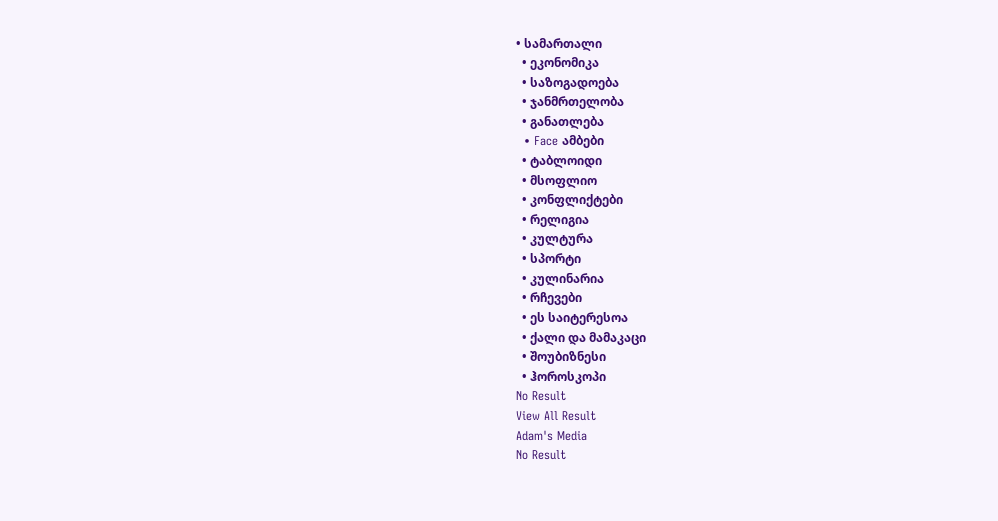• სამართალი
  • ეკონომიკა
  • საზოგადოება
  • ჯანმრთელობა
  • განათლება
  • Face ამბები
  • ტაბლოიდი
  • მსოფლიო
  • კონფლიქტები
  • რელიგია
  • კულტურა
  • სპორტი
  • კულინარია
  • რჩევები
  • ეს საიტერესოა
  • ქალი და მამაკაცი
  • შოუბიზნესი
  • ჰოროსკოპი
No Result
View All Result
Adam's Media
No Result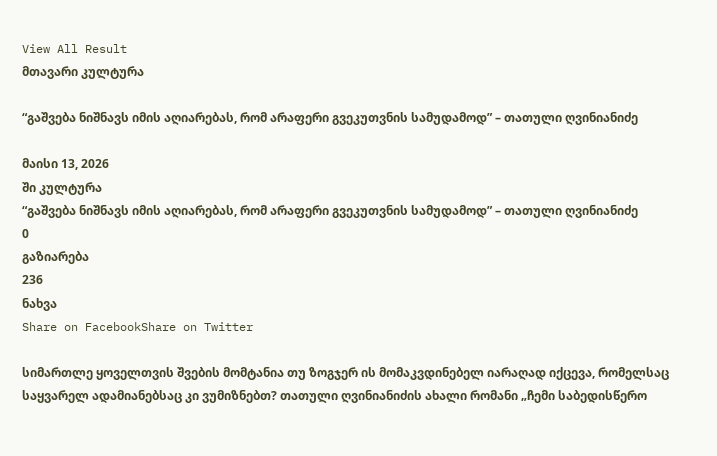View All Result
მთავარი კულტურა

“გაშვება ნიშნავს იმის აღიარებას, რომ არაფერი გვეკუთვნის სამუდამოდ” – თათული ღვინიანიძე

მაისი 13, 2026
ში კულტურა
“გაშვება ნიშნავს იმის აღიარებას, რომ არაფერი გვეკუთვნის სამუდამოდ” – თათული ღვინიანიძე
0
გაზიარება
236
ნახვა
Share on FacebookShare on Twitter

სიმართლე ყოველთვის შვების მომტანია თუ ზოგჯერ ის მომაკვდინებელ იარაღად იქცევა, რომელსაც საყვარელ ადამიანებსაც კი ვუმიზნებთ? თათული ღვინიანიძის ახალი რომანი „ჩემი საბედისწერო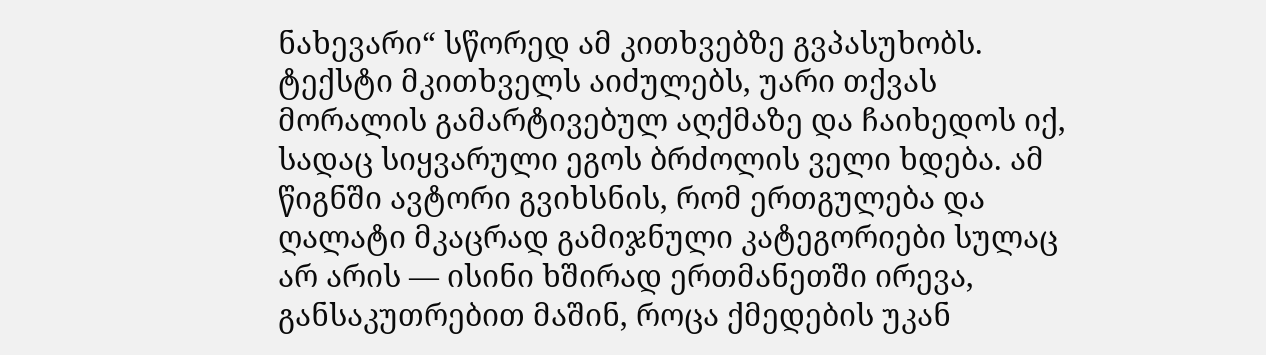ნახევარი“ სწორედ ამ კითხვებზე გვპასუხობს. ტექსტი მკითხველს აიძულებს, უარი თქვას მორალის გამარტივებულ აღქმაზე და ჩაიხედოს იქ, სადაც სიყვარული ეგოს ბრძოლის ველი ხდება. ამ წიგნში ავტორი გვიხსნის, რომ ერთგულება და ღალატი მკაცრად გამიჯნული კატეგორიები სულაც არ არის — ისინი ხშირად ერთმანეთში ირევა, განსაკუთრებით მაშინ, როცა ქმედების უკან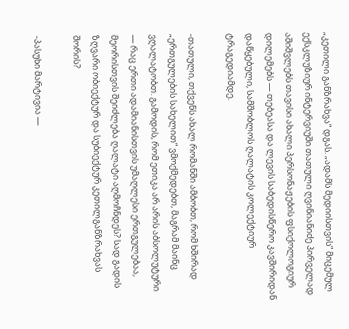„კეთილი განზრახვა“ დგას. „ადამს მედიისთვის“ მიცემულ ექსკლუზიურ ინტერვიუში თათული ღვინიანიძე პირველად აშიშვლებს თავისი ახალი პერსონაჟების ფსიქოლოგიურ დილემებს — თებეასა და ლევის საბედისწერო კავშირიდან დაწყებული, სამშობლოს ღალატის კოლექტიურ ტრაგედიამდე.

-თათული, თქვენს ახალ რომანში ამბობთ, რომ ხშირად „ერთგულების სახელით“ ვმოქმედებთ, მაგრამ მაინც ვღალატობთ. გამოდის, რომ ეთიკა არ არის აბსოლუტური — რაც ერთი ადამიანისთვის უმაღლესი ერთგულებაა, მეორისთვის შეიძლება ღალატი აღმოჩნდეს? სად გადის ზღვარი ობიექტურ და სუბიექტურ კეთილგანზრახვას შორის?

-პასუხი მარტივია —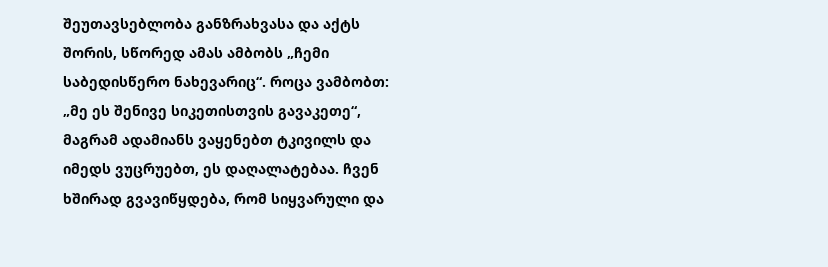შეუთავსებლობა განზრახვასა და აქტს შორის, სწორედ ამას ამბობს „ჩემი საბედისწერო ნახევარიც“. როცა ვამბობთ: „მე ეს შენივე სიკეთისთვის გავაკეთე“, მაგრამ ადამიანს ვაყენებთ ტკივილს და იმედს ვუცრუებთ, ეს დაღალატებაა. ჩვენ ხშირად გვავიწყდება, რომ სიყვარული და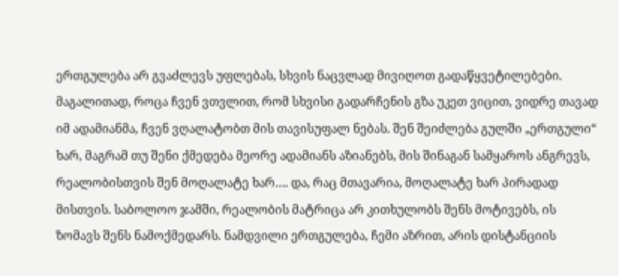ერთგულება არ გვაძლევს უფლებას, სხვის ნაცვლად მივიღოთ გადაწყვეტილებები. მაგალითად, როცა ჩვენ ვთვლით, რომ სხვისი გადარჩენის გზა უკეთ ვიცით, ვიდრე თავად იმ ადამიანმა, ჩვენ ვღალატობთ მის თავისუფალ ნებას. შენ შეიძლება გულში „ერთგული“ ხარ, მაგრამ თუ შენი ქმედება მეორე ადამიანს აზიანებს, მის შინაგან სამყაროს ანგრევს, რეალობისთვის შენ მოღალატე ხარ…. და, რაც მთავარია, მოღალატე ხარ პირადად მისთვის. საბოლოო ჯამში, რეალობის მატრიცა არ კითხულობს შენს მოტივებს, ის ზომავს შენს ნამოქმედარს. ნამდვილი ერთგულება, ჩემი აზრით, არის დისტანციის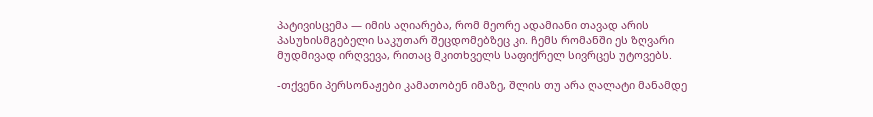პატივისცემა — იმის აღიარება, რომ მეორე ადამიანი თავად არის პასუხისმგებელი საკუთარ შეცდომებზეც კი. ჩემს რომანში ეს ზღვარი მუდმივად ირღვევა, რითაც მკითხველს საფიქრელ სივრცეს უტოვებს.

-თქვენი პერსონაჟები კამათობენ იმაზე, შლის თუ არა ღალატი მანამდე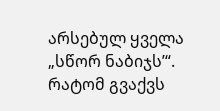არსებულ ყველა „სწორ ნაბიჯს’“. რატომ გვაქვს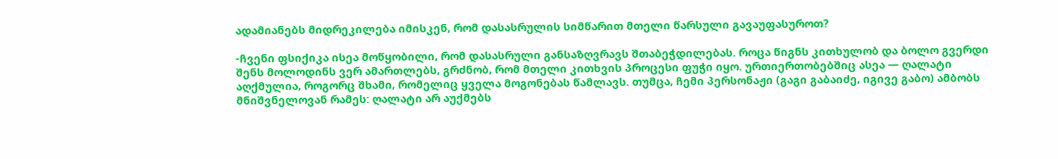ადამიანებს მიდრეკილება იმისკენ, რომ დასასრულის სიმწარით მთელი წარსული გავაუფასუროთ?

-ჩვენი ფსიქიკა ისეა მოწყობილი, რომ დასასრული განსაზღვრავს შთაბეჭდილებას. როცა წიგნს კითხულობ და ბოლო გვერდი შენს მოლოდინს ვერ ამართლებს, გრძნობ, რომ მთელი კითხვის პროცესი ფუჭი იყო. ურთიერთობებშიც ასეა — ღალატი აღქმულია, როგორც შხამი, რომელიც ყველა მოგონებას წამლავს. თუმცა, ჩემი პერსონაჟი (გაგი გაბაიძე, იგივე გაბო) ამბობს მნიშვნელოვან რამეს: ღალატი არ აუქმებს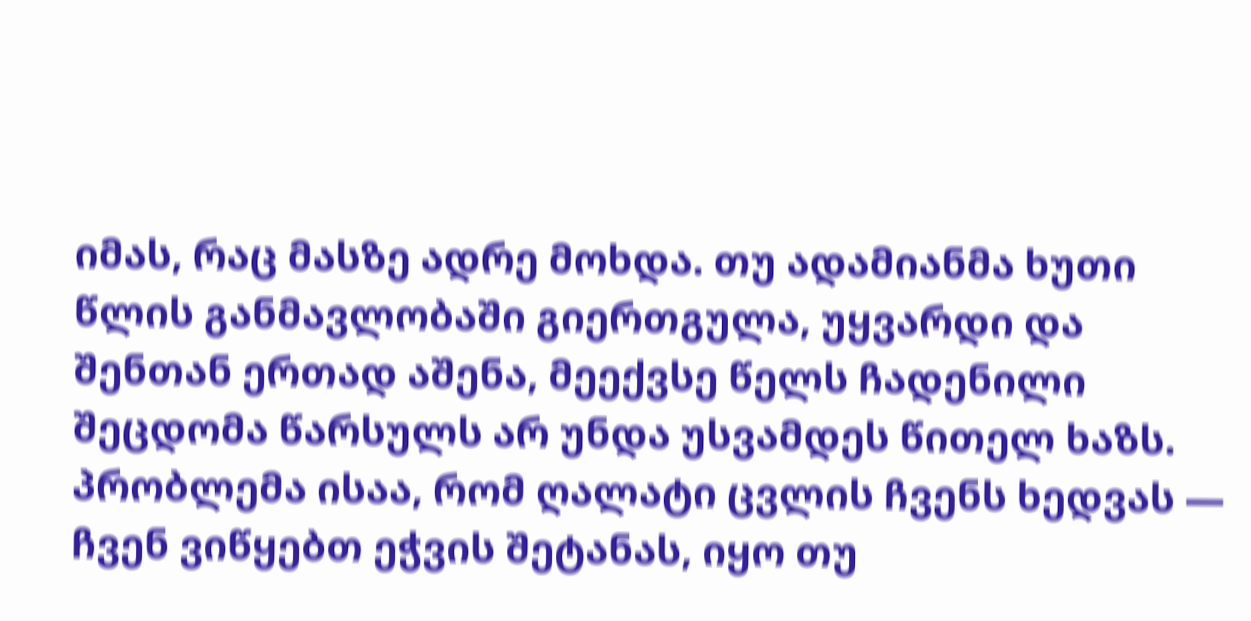იმას, რაც მასზე ადრე მოხდა. თუ ადამიანმა ხუთი წლის განმავლობაში გიერთგულა, უყვარდი და შენთან ერთად აშენა, მეექვსე წელს ჩადენილი შეცდომა წარსულს არ უნდა უსვამდეს წითელ ხაზს. პრობლემა ისაა, რომ ღალატი ცვლის ჩვენს ხედვას — ჩვენ ვიწყებთ ეჭვის შეტანას, იყო თუ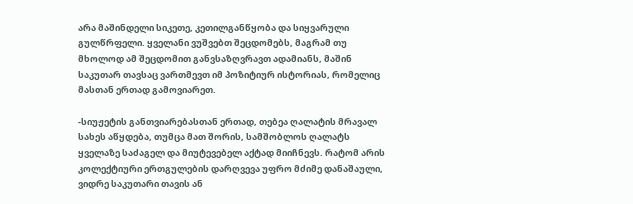არა მაშინდელი სიკეთე, კეთილგანწყობა და სიყვარული გულწრფელი. ყველანი ვუშვებთ შეცდომებს, მაგრამ თუ მხოლოდ ამ შეცდომით განვსაზღვრავთ ადამიანს, მაშინ საკუთარ თავსაც ვართმევთ იმ პოზიტიურ ისტორიას, რომელიც მასთან ერთად გამოვიარეთ.

-სიუჟეტის განთვიარებასთან ერთად, თებეა ღალატის მრავალ სახეს აწყდება, თუმცა მათ შორის, სამშობლოს ღალატს ყველაზე საძაგელ და მიუტევებელ აქტად მიიჩნევს. რატომ არის კოლექტიური ერთგულების დარღვევა უფრო მძიმე დანაშაული, ვიდრე საკუთარი თავის ან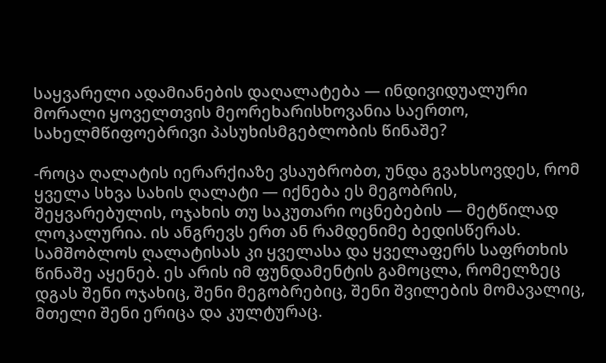საყვარელი ადამიანების დაღალატება — ინდივიდუალური მორალი ყოველთვის მეორეხარისხოვანია საერთო, სახელმწიფოებრივი პასუხისმგებლობის წინაშე?

-როცა ღალატის იერარქიაზე ვსაუბრობთ, უნდა გვახსოვდეს, რომ ყველა სხვა სახის ღალატი — იქნება ეს მეგობრის, შეყვარებულის, ოჯახის თუ საკუთარი ოცნებების — მეტწილად ლოკალურია. ის ანგრევს ერთ ან რამდენიმე ბედისწერას. სამშობლოს ღალატისას კი ყველასა და ყველაფერს საფრთხის წინაშე აყენებ. ეს არის იმ ფუნდამენტის გამოცლა, რომელზეც დგას შენი ოჯახიც, შენი მეგობრებიც, შენი შვილების მომავალიც, მთელი შენი ერიცა და კულტურაც.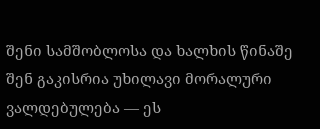შენი სამშობლოსა და ხალხის წინაშე შენ გაკისრია უხილავი მორალური ვალდებულება — ეს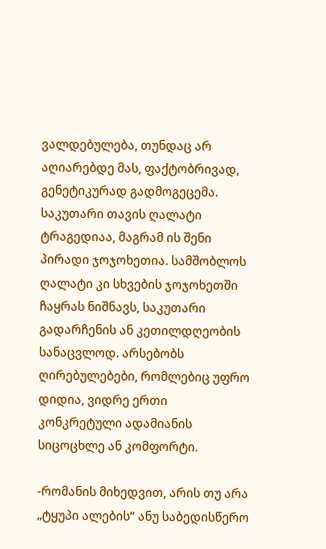ვალდებულება, თუნდაც არ აღიარებდე მას, ფაქტობრივად, გენეტიკურად გადმოგეცემა. საკუთარი თავის ღალატი ტრაგედიაა, მაგრამ ის შენი პირადი ჯოჯოხეთია. სამშობლოს ღალატი კი სხვების ჯოჯოხეთში ჩაყრას ნიშნავს, საკუთარი გადარჩენის ან კეთილდღეობის სანაცვლოდ. არსებობს ღირებულებები, რომლებიც უფრო დიდია, ვიდრე ერთი კონკრეტული ადამიანის სიცოცხლე ან კომფორტი.

-რომანის მიხედვით, არის თუ არა „ტყუპი ალების“ ანუ საბედისწერო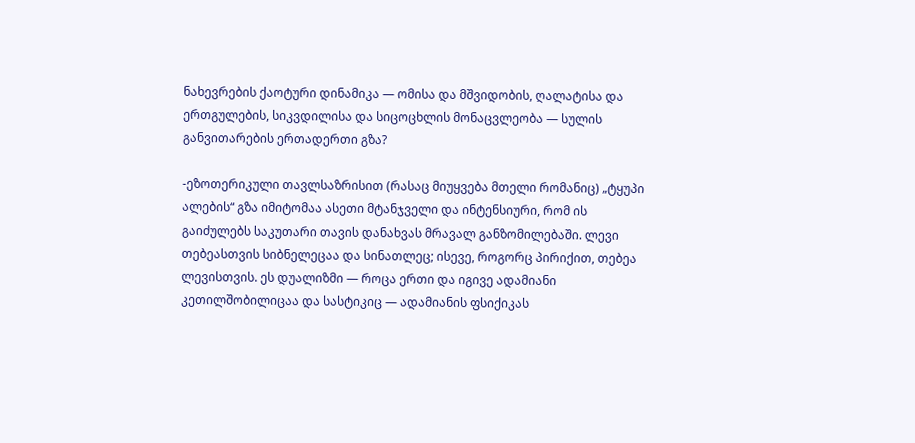ნახევრების ქაოტური დინამიკა — ომისა და მშვიდობის, ღალატისა და ერთგულების, სიკვდილისა და სიცოცხლის მონაცვლეობა — სულის განვითარების ერთადერთი გზა?

-ეზოთერიკული თავლსაზრისით (რასაც მიუყვება მთელი რომანიც) „ტყუპი ალების“ გზა იმიტომაა ასეთი მტანჯველი და ინტენსიური, რომ ის გაიძულებს საკუთარი თავის დანახვას მრავალ განზომილებაში. ლევი თებეასთვის სიბნელეცაა და სინათლეც; ისევე, როგორც პირიქით, თებეა ლევისთვის. ეს დუალიზმი — როცა ერთი და იგივე ადამიანი კეთილშობილიცაა და სასტიკიც — ადამიანის ფსიქიკას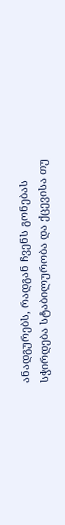ანადგურებს, რადგან ჩვენს გონებას სჭირდება სტაბილურობა და ქცევისა თუ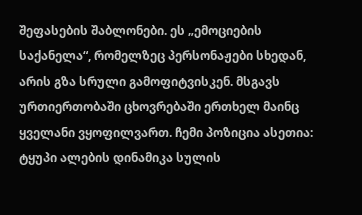შეფასების შაბლონები. ეს „ემოციების საქანელა“, რომელზეც პერსონაჟები სხედან, არის გზა სრული გამოფიტვისკენ. მსგავს ურთიერთობაში ცხოვრებაში ერთხელ მაინც ყველანი ვყოფილვართ. ჩემი პოზიცია ასეთია: ტყუპი ალების დინამიკა სულის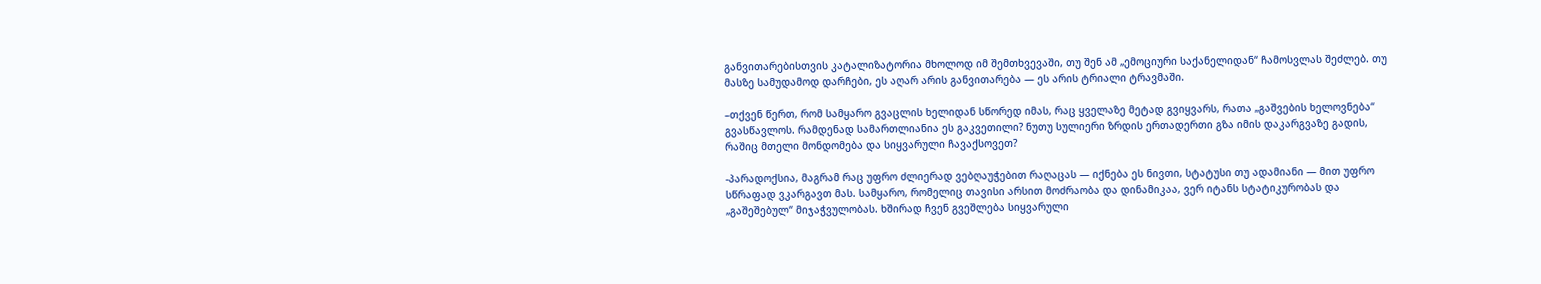განვითარებისთვის კატალიზატორია მხოლოდ იმ შემთხვევაში, თუ შენ ამ „ემოციური საქანელიდან“ ჩამოსვლას შეძლებ. თუ მასზე სამუდამოდ დარჩები, ეს აღარ არის განვითარება — ეს არის ტრიალი ტრავმაში.

–თქვენ წერთ, რომ სამყარო გვაცლის ხელიდან სწორედ იმას, რაც ყველაზე მეტად გვიყვარს, რათა „გაშვების ხელოვნება“ გვასწავლოს. რამდენად სამართლიანია ეს გაკვეთილი? ნუთუ სულიერი ზრდის ერთადერთი გზა იმის დაკარგვაზე გადის, რაშიც მთელი მონდომება და სიყვარული ჩავაქსოვეთ?

-პარადოქსია, მაგრამ რაც უფრო ძლიერად ვებღაუჭებით რაღაცას — იქნება ეს ნივთი, სტატუსი თუ ადამიანი — მით უფრო სწრაფად ვკარგავთ მას. სამყარო, რომელიც თავისი არსით მოძრაობა და დინამიკაა, ვერ იტანს სტატიკურობას და „გაშეშებულ“ მიჯაჭვულობას. ხშირად ჩვენ გვეშლება სიყვარული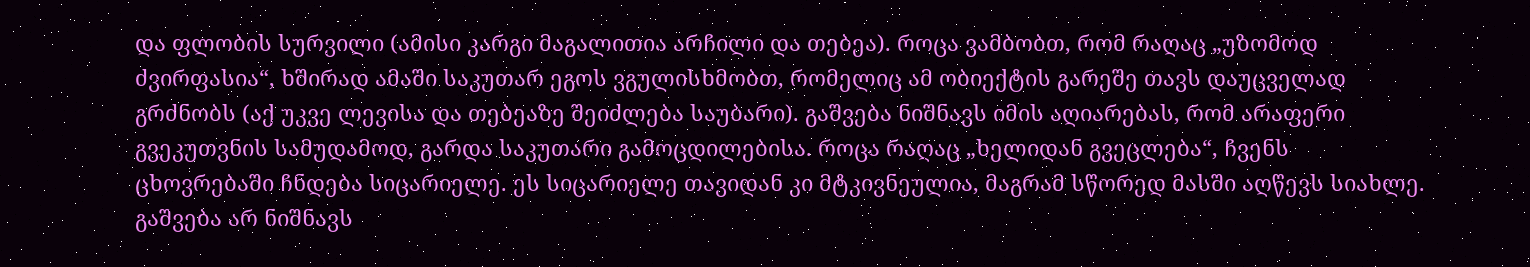და ფლობის სურვილი (ამისი კარგი მაგალითია არჩილი და თებეა). როცა ვამბობთ, რომ რაღაც „უზომოდ ძვირფასია“, ხშირად ამაში საკუთარ ეგოს ვგულისხმობთ, რომელიც ამ ობიექტის გარეშე თავს დაუცველად გრძნობს (აქ უკვე ლევისა და თებეაზე შეიძლება საუბარი). გაშვება ნიშნავს იმის აღიარებას, რომ არაფერი გვეკუთვნის სამუდამოდ, გარდა საკუთარი გამოცდილებისა. როცა რაღაც „ხელიდან გვეცლება“, ჩვენს ცხოვრებაში ჩნდება სიცარიელე. ეს სიცარიელე თავიდან კი მტკივნეულია, მაგრამ სწორედ მასში აღწევს სიახლე. გაშვება არ ნიშნავს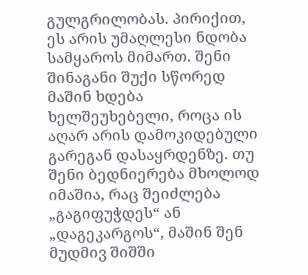გულგრილობას. პირიქით, ეს არის უმაღლესი ნდობა სამყაროს მიმართ. შენი შინაგანი შუქი სწორედ მაშინ ხდება ხელშეუხებელი, როცა ის აღარ არის დამოკიდებული გარეგან დასაყრდენზე. თუ შენი ბედნიერება მხოლოდ იმაშია, რაც შეიძლება „გაგიფუჭდეს“ ან „დაგეკარგოს“, მაშინ შენ მუდმივ შიშში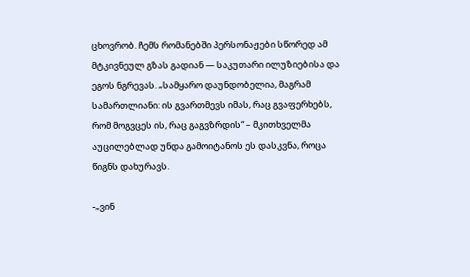ცხოვრობ. ჩემს რომანებში პერსონაჟები სწორედ ამ მტკივნეულ გზას გადიან — საკუთარი ილუზიებისა და ეგოს ნგრევას. „სამყარო დაუნდობელია, მაგრამ სამართლიანი: ის გვართმევს იმას, რაც გვაფერხებს, რომ მოგვცეს ის, რაც გაგვზრდის“ – მკითხველმა აუცილებლად უნდა გამოიტანოს ეს დასკვნა, როცა წიგნს დახურავს.

-„ვინ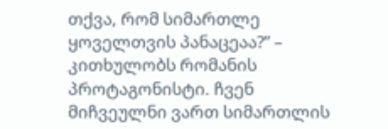თქვა, რომ სიმართლე ყოველთვის პანაცეაა?” – კითხულობს რომანის პროტაგონისტი. ჩვენ მიჩვეულნი ვართ სიმართლის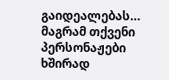გაიდეალებას… მაგრამ თქვენი პერსონაჟები ხშირად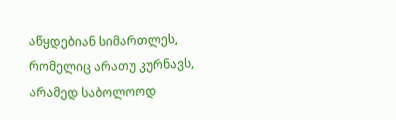აწყდებიან სიმართლეს, რომელიც არათუ კურნავს, არამედ საბოლოოდ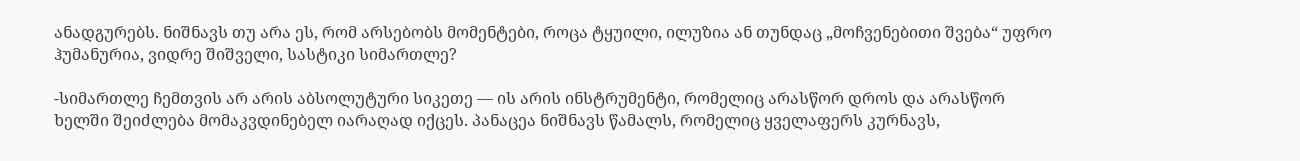ანადგურებს. ნიშნავს თუ არა ეს, რომ არსებობს მომენტები, როცა ტყუილი, ილუზია ან თუნდაც „მოჩვენებითი შვება“ უფრო ჰუმანურია, ვიდრე შიშველი, სასტიკი სიმართლე?

-სიმართლე ჩემთვის არ არის აბსოლუტური სიკეთე — ის არის ინსტრუმენტი, რომელიც არასწორ დროს და არასწორ ხელში შეიძლება მომაკვდინებელ იარაღად იქცეს. პანაცეა ნიშნავს წამალს, რომელიც ყველაფერს კურნავს,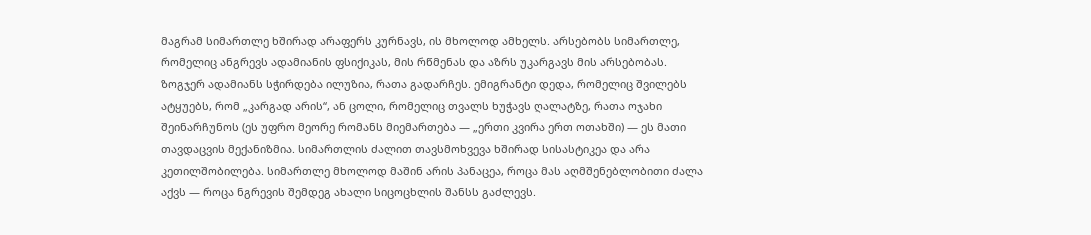მაგრამ სიმართლე ხშირად არაფერს კურნავს, ის მხოლოდ ამხელს. არსებობს სიმართლე, რომელიც ანგრევს ადამიანის ფსიქიკას, მის რწმენას და აზრს უკარგავს მის არსებობას.  ზოგჯერ ადამიანს სჭირდება ილუზია, რათა გადარჩეს. ემიგრანტი დედა, რომელიც შვილებს ატყუებს, რომ „კარგად არის“, ან ცოლი, რომელიც თვალს ხუჭავს ღალატზე, რათა ოჯახი შეინარჩუნოს (ეს უფრო მეორე რომანს მიემართება — „ერთი კვირა ერთ ოთახში) — ეს მათი თავდაცვის მექანიზმია. სიმართლის ძალით თავსმოხვევა ხშირად სისასტიკეა და არა კეთილშობილება. სიმართლე მხოლოდ მაშინ არის პანაცეა, როცა მას აღმშენებლობითი ძალა აქვს — როცა ნგრევის შემდეგ ახალი სიცოცხლის შანსს გაძლევს.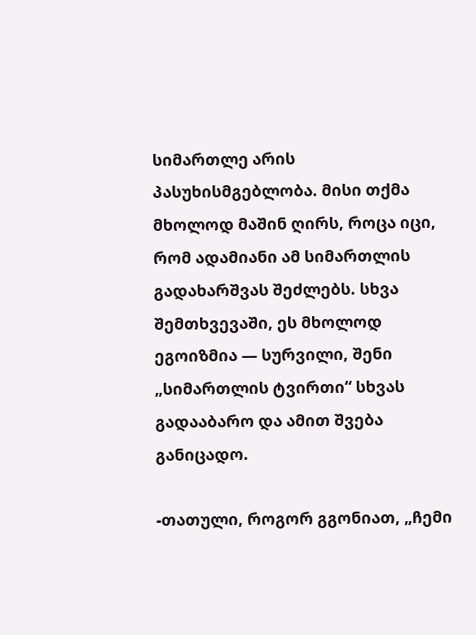სიმართლე არის პასუხისმგებლობა. მისი თქმა მხოლოდ მაშინ ღირს, როცა იცი, რომ ადამიანი ამ სიმართლის გადახარშვას შეძლებს. სხვა შემთხვევაში, ეს მხოლოდ ეგოიზმია — სურვილი, შენი „სიმართლის ტვირთი“ სხვას გადააბარო და ამით შვება განიცადო.

-თათული, როგორ გგონიათ, „ჩემი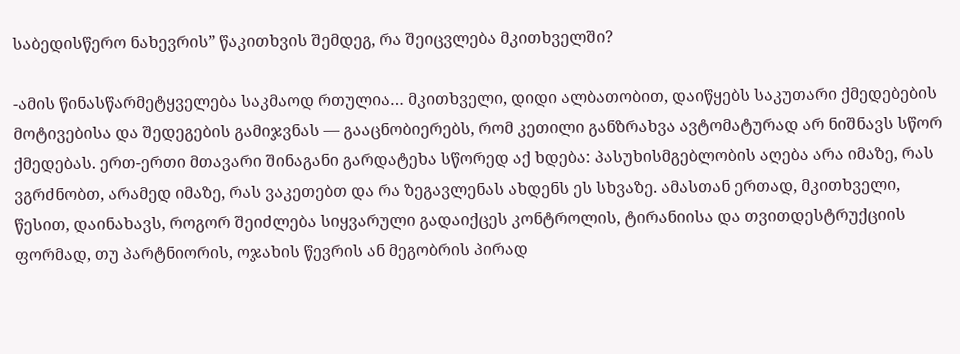საბედისწერო ნახევრის” წაკითხვის შემდეგ, რა შეიცვლება მკითხველში?

-ამის წინასწარმეტყველება საკმაოდ რთულია… მკითხველი, დიდი ალბათობით, დაიწყებს საკუთარი ქმედებების მოტივებისა და შედეგების გამიჯვნას — გააცნობიერებს, რომ კეთილი განზრახვა ავტომატურად არ ნიშნავს სწორ ქმედებას. ერთ-ერთი მთავარი შინაგანი გარდატეხა სწორედ აქ ხდება: პასუხისმგებლობის აღება არა იმაზე, რას ვგრძნობთ, არამედ იმაზე, რას ვაკეთებთ და რა ზეგავლენას ახდენს ეს სხვაზე. ამასთან ერთად, მკითხველი, წესით, დაინახავს, როგორ შეიძლება სიყვარული გადაიქცეს კონტროლის, ტირანიისა და თვითდესტრუქციის ფორმად, თუ პარტნიორის, ოჯახის წევრის ან მეგობრის პირად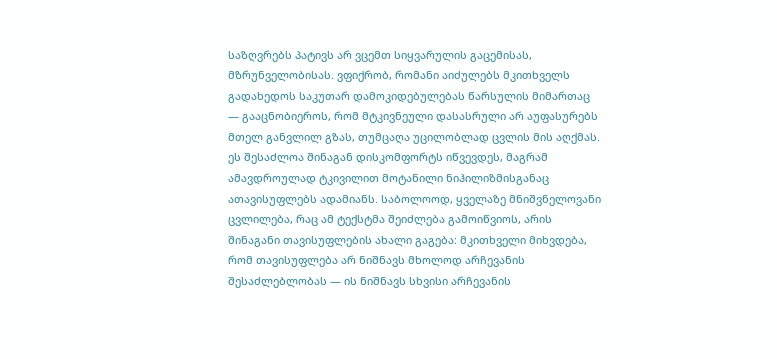საზღვრებს პატივს არ ვცემთ სიყვარულის გაცემისას, მზრუნველობისას. ვფიქრობ, რომანი აიძულებს მკითხველს გადახედოს საკუთარ დამოკიდებულებას წარსულის მიმართაც — გააცნობიეროს, რომ მტკივნეული დასასრული არ აუფასურებს მთელ განვლილ გზას, თუმცაღა უცილობლად ცვლის მის აღქმას. ეს შესაძლოა შინაგან დისკომფორტს იწვევდეს, მაგრამ ამავდროულად ტკივილით მოტანილი ნიჰილიზმისგანაც ათავისუფლებს ადამიანს. საბოლოოდ, ყველაზე მნიშვნელოვანი ცვლილება, რაც ამ ტექსტმა შეიძლება გამოიწვიოს, არის შინაგანი თავისუფლების ახალი გაგება: მკითხველი მიხვდება, რომ თავისუფლება არ ნიშნავს მხოლოდ არჩევანის შესაძლებლობას — ის ნიშნავს სხვისი არჩევანის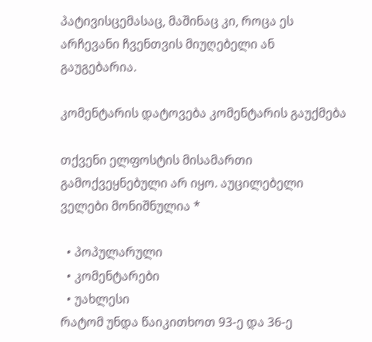პატივისცემასაც, მაშინაც კი, როცა ეს არჩევანი ჩვენთვის მიუღებელი ან გაუგებარია.

კომენტარის დატოვება კომენტარის გაუქმება

თქვენი ელფოსტის მისამართი გამოქვეყნებული არ იყო. აუცილებელი ველები მონიშნულია *

  • პოპულარული
  • კომენტარები
  • უახლესი
რატომ უნდა წაიკითხოთ 93-ე და 36-ე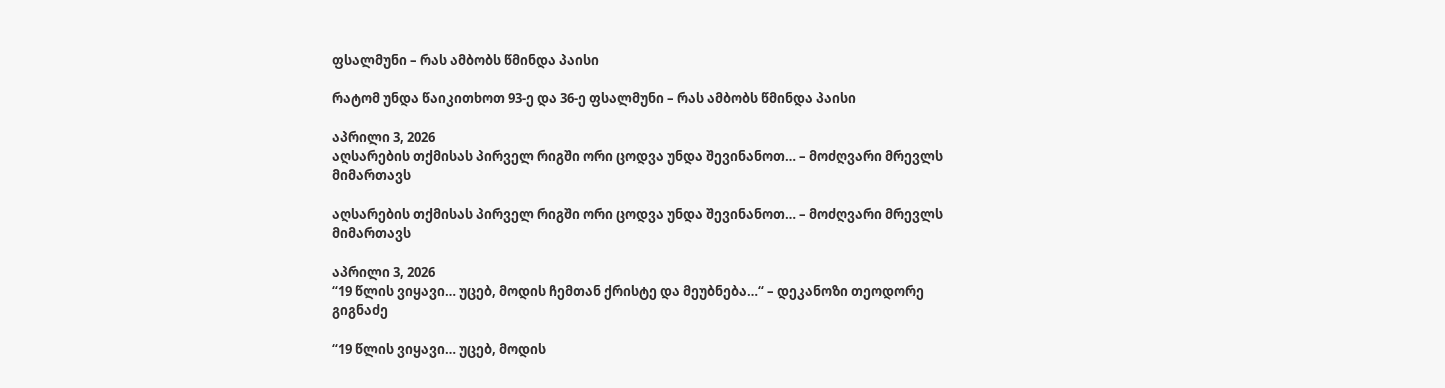ფსალმუნი – რას ამბობს წმინდა პაისი

რატომ უნდა წაიკითხოთ 93-ე და 36-ე ფსალმუნი – რას ამბობს წმინდა პაისი

აპრილი 3, 2026
აღსარების თქმისას პირველ რიგში ორი ცოდვა უნდა შევინანოთ… – მოძღვარი მრევლს მიმართავს

აღსარების თქმისას პირველ რიგში ორი ცოდვა უნდა შევინანოთ… – მოძღვარი მრევლს მიმართავს

აპრილი 3, 2026
“19 წლის ვიყავი… უცებ, მოდის ჩემთან ქრისტე და მეუბნება…“ – დეკანოზი თეოდორე გიგნაძე

“19 წლის ვიყავი… უცებ, მოდის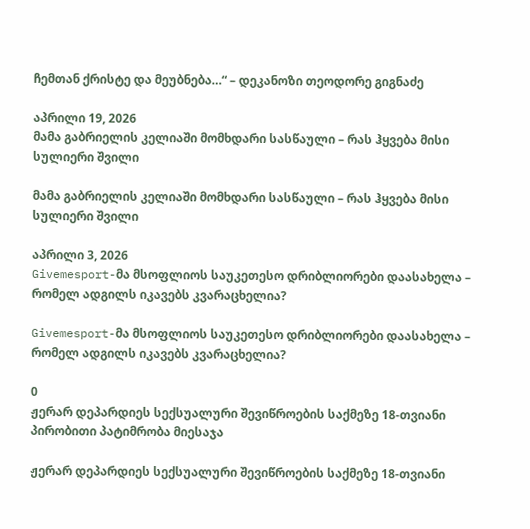ჩემთან ქრისტე და მეუბნება…“ – დეკანოზი თეოდორე გიგნაძე

აპრილი 19, 2026
მამა გაბრიელის კელიაში მომხდარი სასწაული – რას ჰყვება მისი სულიერი შვილი

მამა გაბრიელის კელიაში მომხდარი სასწაული – რას ჰყვება მისი სულიერი შვილი

აპრილი 3, 2026
Givemesport-მა მსოფლიოს საუკეთესო დრიბლიორები დაასახელა – რომელ ადგილს იკავებს კვარაცხელია?

Givemesport-მა მსოფლიოს საუკეთესო დრიბლიორები დაასახელა – რომელ ადგილს იკავებს კვარაცხელია?

0
ჟერარ დეპარდიეს სექსუალური შევიწროების საქმეზე 18-თვიანი პირობითი პატიმრობა მიესაჯა

ჟერარ დეპარდიეს სექსუალური შევიწროების საქმეზე 18-თვიანი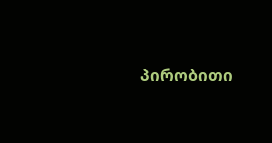პირობითი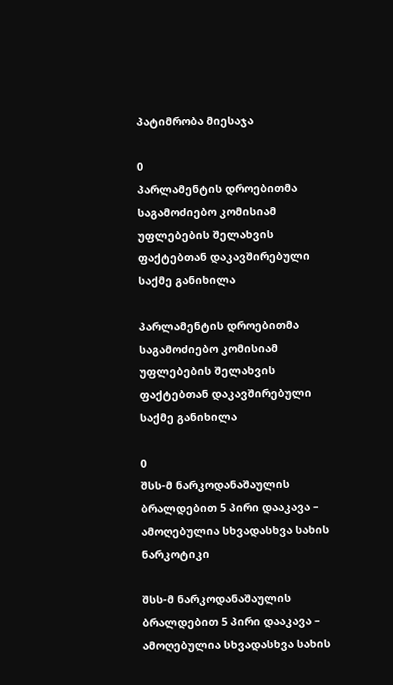პატიმრობა მიესაჯა

0
პარლამენტის დროებითმა საგამოძიებო კომისიამ უფლებების შელახვის ფაქტებთან დაკავშირებული საქმე განიხილა

პარლამენტის დროებითმა საგამოძიებო კომისიამ უფლებების შელახვის ფაქტებთან დაკავშირებული საქმე განიხილა

0
შსს-მ ნარკოდანაშაულის ბრალდებით 5 პირი დააკავა – ამოღებულია სხვადასხვა სახის ნარკოტიკი

შსს-მ ნარკოდანაშაულის ბრალდებით 5 პირი დააკავა – ამოღებულია სხვადასხვა სახის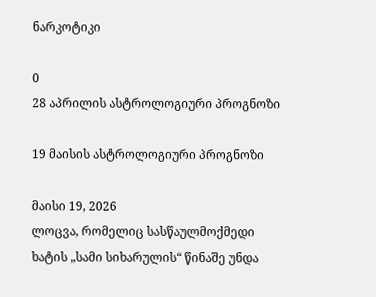ნარკოტიკი

0
28 აპრილის ასტროლოგიური პროგნოზი

19 მაისის ასტროლოგიური პროგნოზი

მაისი 19, 2026
ლოცვა, რომელიც სასწაულმოქმედი ხატის „სამი სიხარულის“ წინაშე უნდა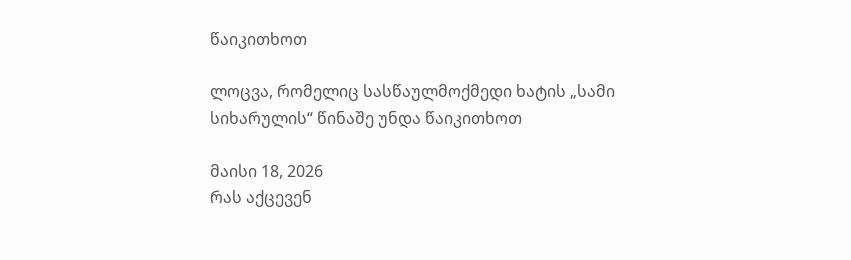წაიკითხოთ

ლოცვა, რომელიც სასწაულმოქმედი ხატის „სამი სიხარულის“ წინაშე უნდა წაიკითხოთ

მაისი 18, 2026
რას აქცევენ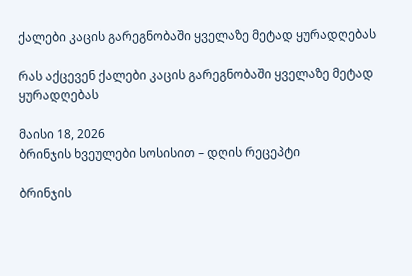ქალები კაცის გარეგნობაში ყველაზე მეტად ყურადღებას

რას აქცევენ ქალები კაცის გარეგნობაში ყველაზე მეტად ყურადღებას

მაისი 18, 2026
ბრინჯის ხვეულები სოსისით – დღის რეცეპტი

ბრინჯის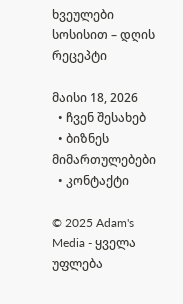ხვეულები სოსისით – დღის რეცეპტი

მაისი 18, 2026
  • ჩვენ შესახებ
  • ბიზნეს მიმართულებები
  • კონტაქტი

© 2025 Adam's Media - ყველა უფლება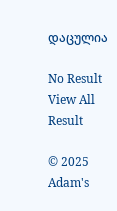დაცულია

No Result
View All Result

© 2025 Adam's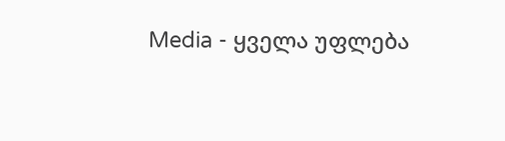Media - ყველა უფლება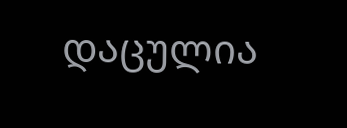დაცულია